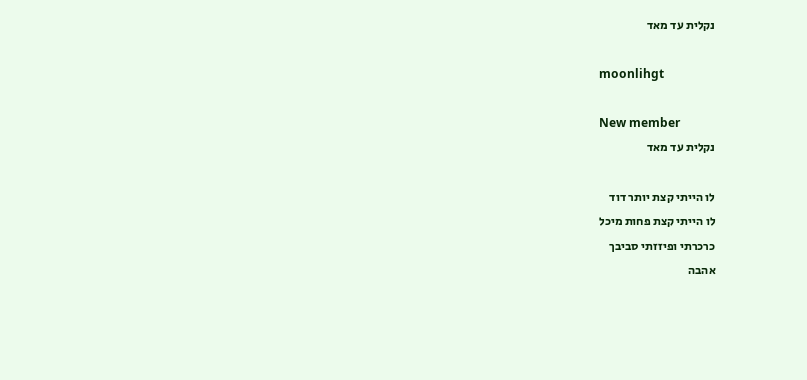נקלית עד מאד

moonlihgt

New member
נקלית עד מאד

לו הייתי קצת יותר דוד
לו הייתי קצת פחות מיכל
כרכרתי ופיזזתי סביבך
אהבה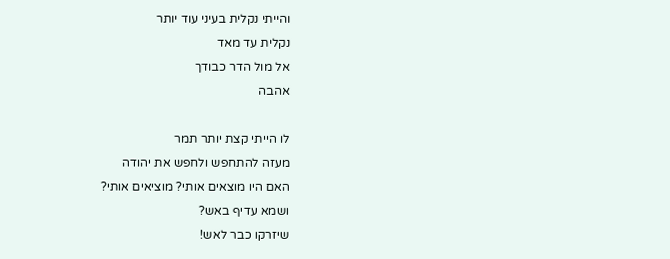והייתי נקלית בעיני עוד יותר
נקלית עד מאד
אל מול הדר כבודך
אהבה

לו הייתי קצת יותר תמר
מעזה להתחפש ולחפש את יהודה
האם היו מוצאים אותי? מוציאים אותי?
ושמא עדיף באש?
שיזרקו כבר לאש!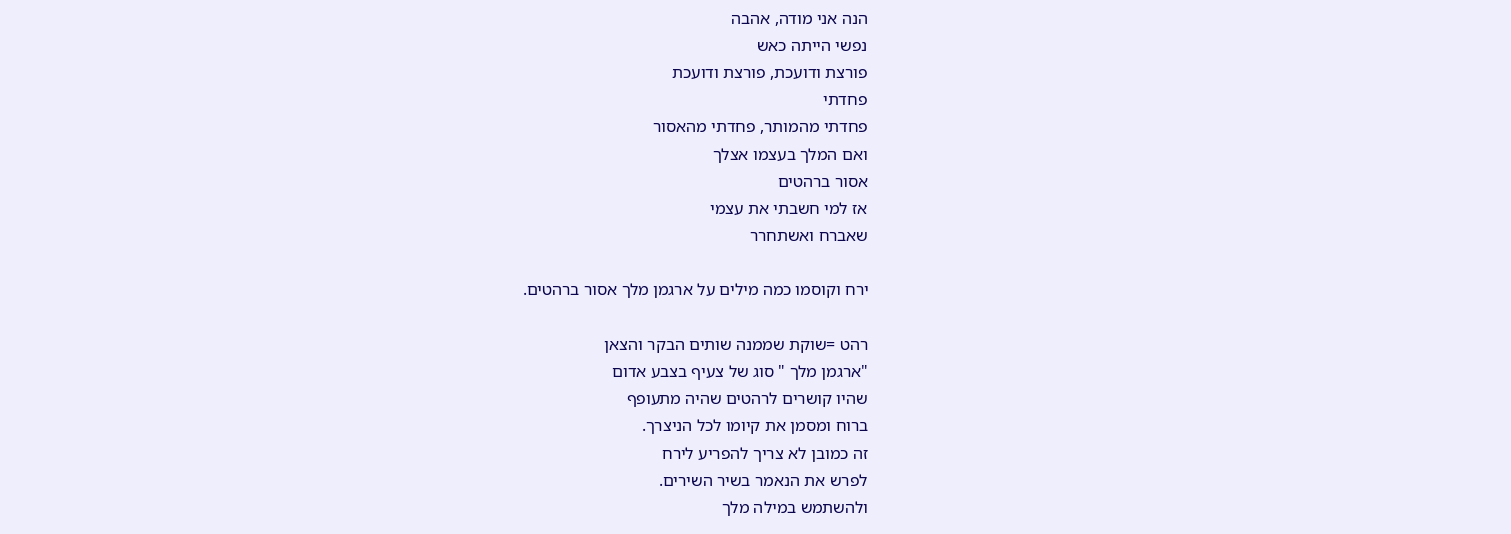הנה אני מודה, אהבה
נפשי הייתה כאש
פורצת ודועכת, פורצת ודועכת
פחדתי
פחדתי מהמותר, פחדתי מהאסור
ואם המלך בעצמו אצלך
אסור ברהטים
אז למי חשבתי את עצמי
שאברח ואשתחרר

ירח וקוסמו כמה מילים על ארגמן מלך אסור ברהטים.

רהט =שוקת שממנה שותים הבקר והצאן
"ארגמן מלך " סוג של צעיף בצבע אדום
שהיו קושרים לרהטים שהיה מתעופף
ברוח ומסמן את קיומו לכל הניצרך.
זה כמובן לא צריך להפריע לירח
לפרש את הנאמר בשיר השירים.
ולהשתמש במילה מלך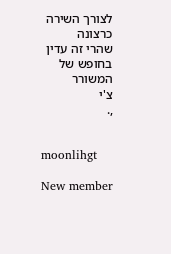לצורך השירה
כרצונה
שהרי זה עדין בחופש של המשורר
צ'י
,.


moonlihgt

New member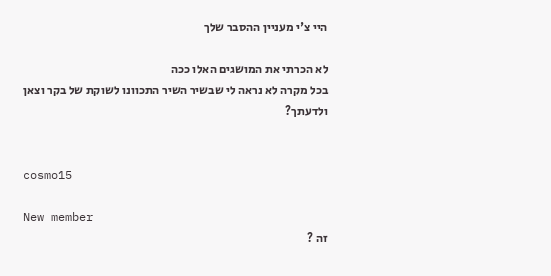היי צ'י מעניין ההסבר שלך

לא הכרתי את המושגים האלו ככה
בכל מקרה לא נראה לי שבשיר השיר התכוונו לשוקת של בקר וצאן
ולדעתך?


cosmo15

New member
זה ?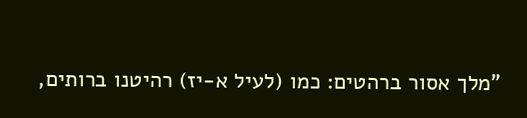"מלך אסור ברהטים: כמו (לעיל א-יז) רהיטנו ברותים,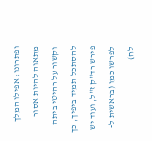ופתרונו: אפילו המלך מתאוה להיות אסור וקשור על רהיטי ביתה להסתכל תמיד ביפיך, כך פירש רד"ק ז"ל, ועוד יש לפרשו כמו (בראשית ל-לח)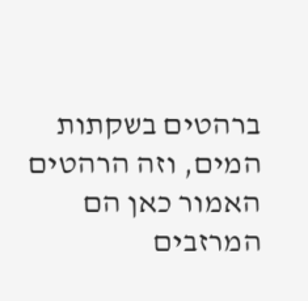ברהטים בשקתות המים, וזה הרהטים האמור כאן הם המרזבים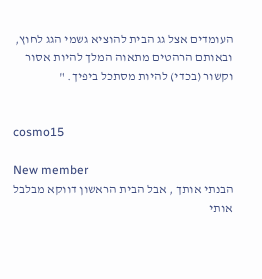העומדים אצל גג הבית להוציא גשמי הגג לחוץ, ובאותם הרהטים מתאוה המלך להיות אסור וקשור (בכדי) להיות מסתכל ביפיך. "


cosmo15

New member
הבנתי אותך , אבל הבית הראשון דווקא מבלבל אותי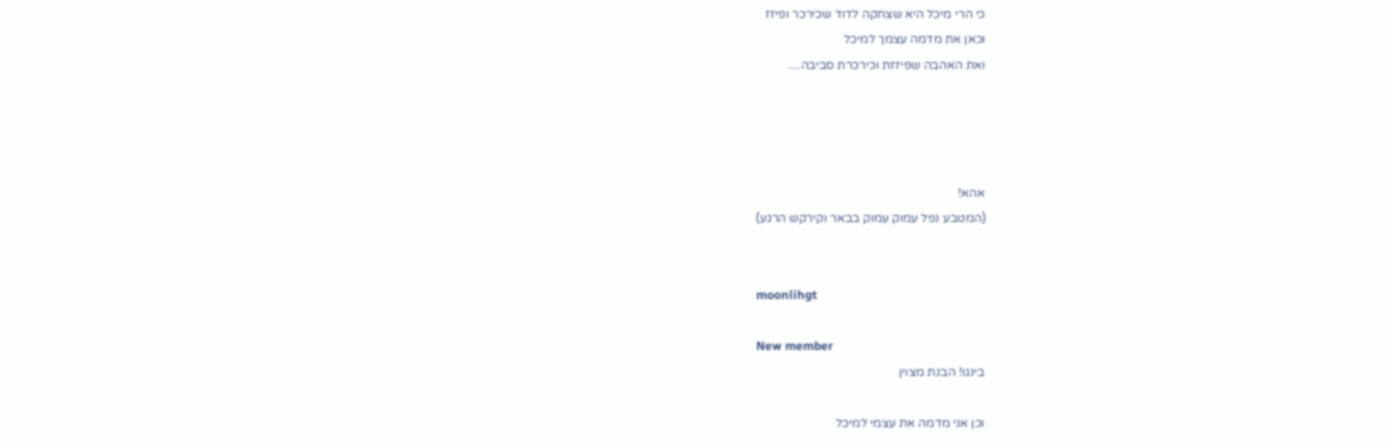כי הרי מיכל היא שצחקה לדוד שכירכר ופיזז
וכאן את מדמה עצמך למיכל
ואת האהבה שפיזזת וכירכרת סביבה....




אהא!
(המטבע נפל עמוק עמוק בבאר וקירקש הרגע)


moonlihgt

New member
בינגו! הבנת מצוין

וכן אני מדמה את עצמי למיכל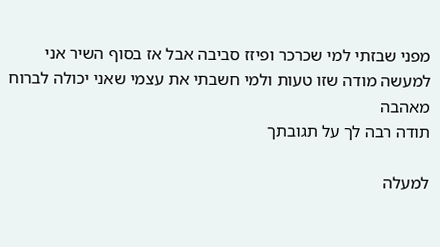מפני שבזתי למי שכרכר ופיזז סביבה אבל אז בסוף השיר אני למעשה מודה שזו טעות ולמי חשבתי את עצמי שאני יכולה לברוח מאהבה
תודה רבה לך על תגובתך

למעלה